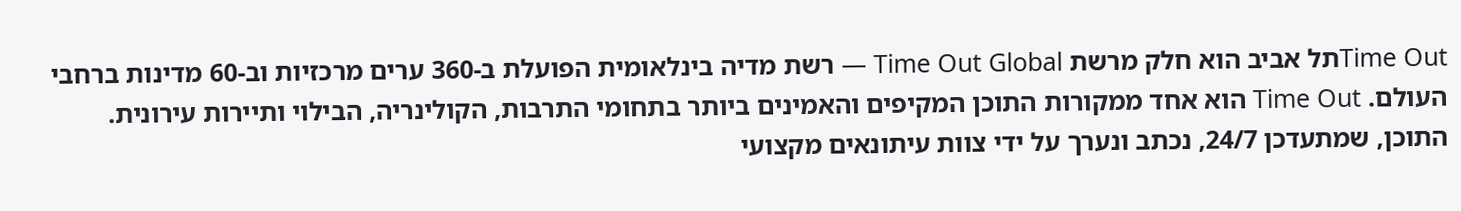Time Outתל אביב הוא חלק מרשת Time Out Global — רשת מדיה בינלאומית הפועלת ב-360 ערים מרכזיות וב-60 מדינות ברחבי העולם. Time Out הוא אחד ממקורות התוכן המקיפים והאמינים ביותר בתחומי התרבות, הקולינריה, הבילוי ותיירות עירונית. התוכן, שמתעדכן 24/7, נכתב ונערך על ידי צוות עיתונאים מקצועי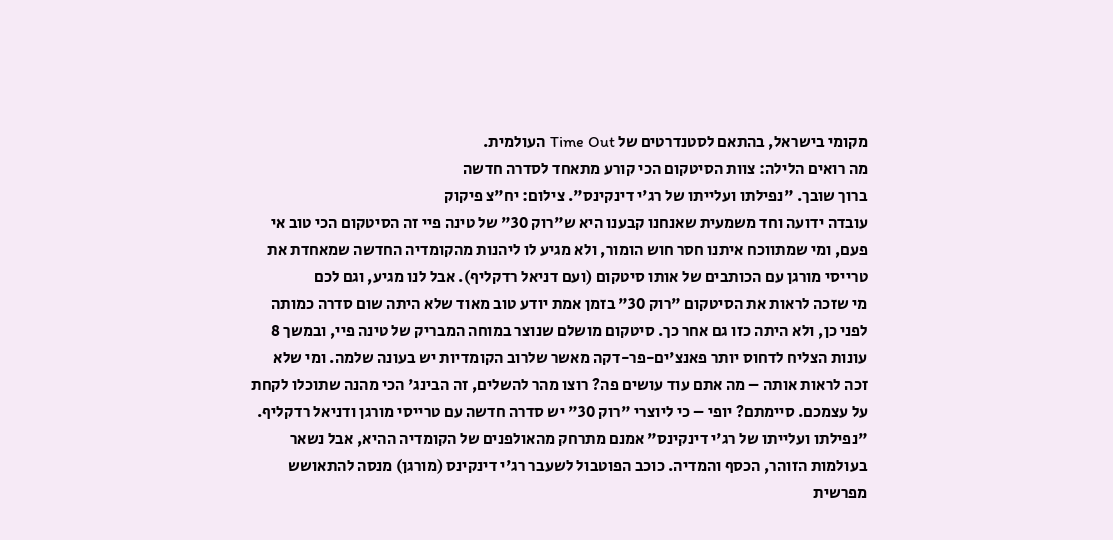מקומי בישראל, בהתאם לסטנדרטים של Time Out העולמית.
מה רואים הלילה: צוות הסיטקום הכי קורע מתאחד לסדרה חדשה
ברוך שובך. "נפילתו ועלייתו של רג'י דינקינס". צילום: יח"צ פיקוק
עובדה ידועה וחד משמעית שאנחנו קבענו היא ש"רוק 30" של טינה פיי זה הסיטקום הכי טוב אי פעם, ומי שמתווכח איתנו חסר חוש הומור, ולא מגיע לו ליהנות מהקומדיה החדשה שמאחדת את טרייסי מורגן עם הכותבים של אותו סיטקום (ועם דניאל רדקליף). אבל לנו מגיע, וגם לכם
מי שזכה לראות את הסיטקום "רוק 30" בזמן אמת יודע טוב מאוד שלא היתה שום סדרה כמותה לפני כן, ולא היתה כזו גם אחר כך. סיטקום מושלם שנוצר במוחה המבריק של טינה פיי, ובמשך 8 עונות הצליח לדחוס יותר פאנצ'ים-פר-דקה מאשר שלרוב הקומדיות יש בעונה שלמה. ומי שלא זכה לראות אותה – מה אתם עוד עושים פה? רוצו מהר להשלים, זה הבינג' הכי מהנה שתוכלו לקחת על עצמכם. סיימתם? יופי – כי ליוצרי "רוק 30" יש סדרה חדשה עם טרייסי מורגן ודניאל רדקליף.
"נפילתו ועלייתו של רג'י דינקינס" אמנם מתרחק מהאולפנים של הקומדיה ההיא, אבל נשאר בעולמות הזוהר, הכסף והמדיה. כוכב הפוטבול לשעבר רג'י דינקינס (מורגן) מנסה להתאושש מפרשית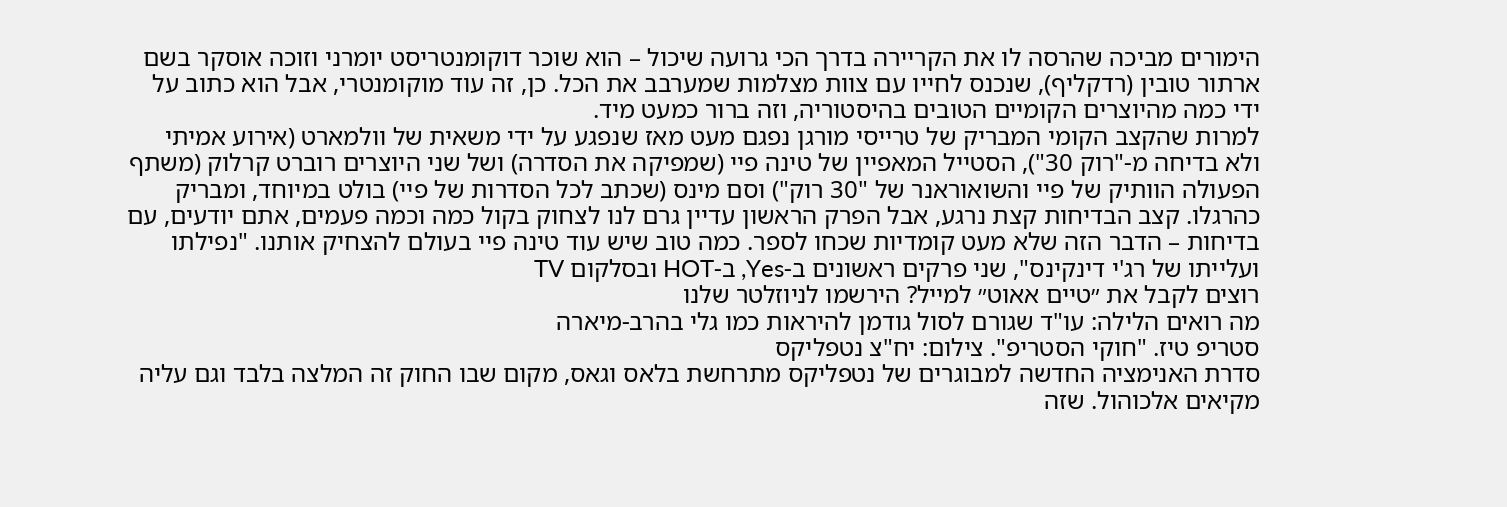הימורים מביכה שהרסה לו את הקריירה בדרך הכי גרועה שיכול – הוא שוכר דוקומנטריסט יומרני וזוכה אוסקר בשם ארתור טובין (רדקליף), שנכנס לחייו עם צוות מצלמות שמערבב את הכל. כן, זה עוד מוקומנטרי, אבל הוא כתוב על ידי כמה מהיוצרים הקומיים הטובים בהיסטוריה, וזה ברור כמעט מיד.
למרות שהקצב הקומי המבריק של טרייסי מורגן נפגם מעט מאז שנפגע על ידי משאית של וולמארט (אירוע אמיתי ולא בדיחה מ-"רוק 30"), הסטייל המאפיין של טינה פיי (שמפיקה את הסדרה) ושל שני היוצרים רוברט קרלוק (משתף הפעולה הוותיק של פיי והשואוראנר של "30 רוק") וסם מינס (שכתב לכל הסדרות של פיי) בולט במיוחד, ומבריק כהרגלו. קצב הבדיחות קצת נרגע, אבל הפרק הראשון עדיין גרם לנו לצחוק בקול כמה וכמה פעמים, אתם יודעים, עם בדיחות – הדבר הזה שלא מעט קומדיות שכחו לספר. כמה טוב שיש עוד טינה פיי בעולם להצחיק אותנו. "נפילתו ועלייתו של רג'י דינקינס", שני פרקים ראשונים ב-Yes, ב-HOT ובסלקום TV
רוצים לקבל את ״טיים אאוט״ למייל? הירשמו לניוזלטר שלנו
מה רואים הלילה: עו"ד שגורם לסול גודמן להיראות כמו גלי בהרב-מיארה
סטריפ טיז. "חוקי הסטריפ". צילום: יח"צ נטפליקס
סדרת האנימציה החדשה למבוגרים של נטפליקס מתרחשת בלאס וגאס, מקום שבו החוק זה המלצה בלבד וגם עליה מקיאים אלכוהול. שזה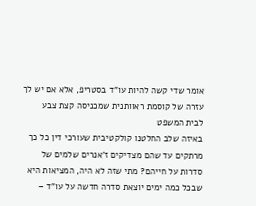אומר שדי קשה להיות עו"ד בסטריפ, אלא אם יש לך עזרה של קוסמת ראוותנית שמכניסה קצת צבע לבית המשפט
באיזה שלב החלטנו קולקטיבית שעורכי דין כל כך מרתקים עד שהם מצדיקים ז'אנרים שלמים של סדרות על חייהם? מתי שזה לא היה, המציאות היא שבכל כמה ימים יוצאת סדרה חדשה על עו"ד –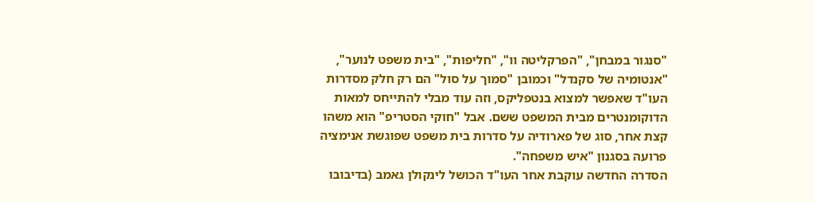"סנגור במבחן", "הפרקליטה וו", "חליפות", "בית משפט לנוער", "אנטומיה של סקנדל" וכמובן "סמוך על סול" הם רק חלק מסדרות העו"ד שאפשר למצוא בנטפליקס, וזה עוד מבלי להתייחס למאות הדוקומנטרים מבית המשפט ששם. אבל "חוקי הסטריפ" הוא משהו קצת אחר, סוג של פארודיה על סדרות בית משפט שפוגשת אנימציה פרועה בסגנון "איש משפחה".
הסדרה החדשה עוקבת אחר העו"ד הכושל לינקולן גאמב (בדיבובו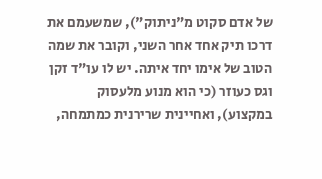של אדם סקוט מ"ניתוק"), שמשעמם את דרכו תיק אחד אחר השני, וקובר את שמה הטוב של אימו יחד איתה. יש לו עו"ד זקן וגס כעוזר (כי הוא מנוע מלעסוק במקצוע), ואחיינית שרירנית כמתמחה,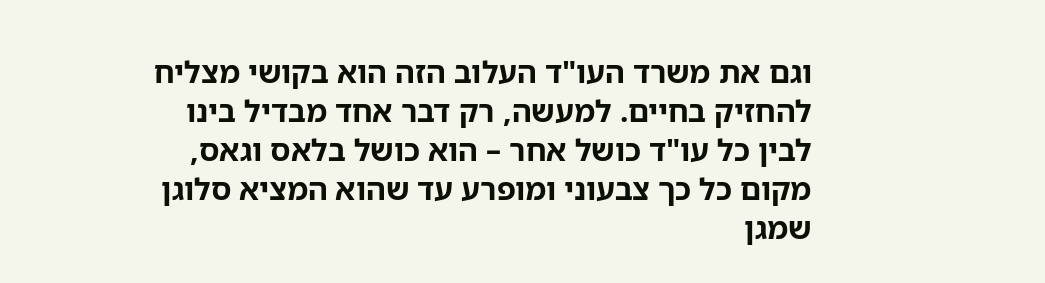וגם את משרד העו"ד העלוב הזה הוא בקושי מצליח להחזיק בחיים. למעשה, רק דבר אחד מבדיל בינו לבין כל עו"ד כושל אחר – הוא כושל בלאס וגאס, מקום כל כך צבעוני ומופרע עד שהוא המציא סלוגן שמגן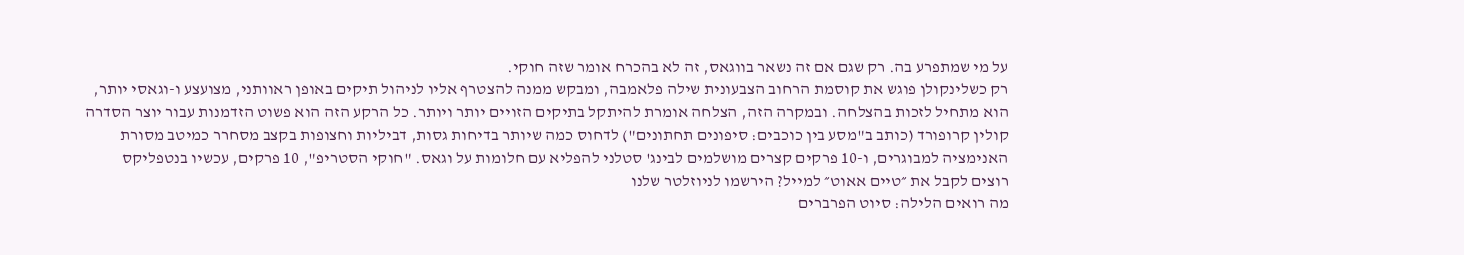על מי שמתפרע בה. רק שגם אם זה נשאר בווגאס, זה לא בהכרח אומר שזה חוקי.
רק כשלינקולן פוגש את קוסמת הרחוב הצבעונית שילה פלאמבה, ומבקש ממנה להצטרף אליו לניהול תיקים באופן ראוותני, מצועצע ו-וגאסי יותר, הוא מתחיל לזכות בהצלחה. ובמקרה הזה, הצלחה אומרת להיתקל בתיקים הזויים יותר ויותר. כל הרקע הזה הוא פשוט הזדמנות עבור יוצר הסדרה קולין קרופורד (כותב ב"מסע בין כוכבים: סיפונים תחתונים") לדחוס כמה שיותר בדיחות גסות, דביליות וחצופות בקצב מסחרר כמיטב מסורת האנימציה למבוגרים, ו-10 פרקים קצרים מושלמים לבינג' סטלני להפליא עם חלומות על וגאס. "חוקי הסטריפ", 10 פרקים, עכשיו בנטפליקס
רוצים לקבל את ״טיים אאוט״ למייל? הירשמו לניוזלטר שלנו
מה רואים הלילה: סיוט הפרברים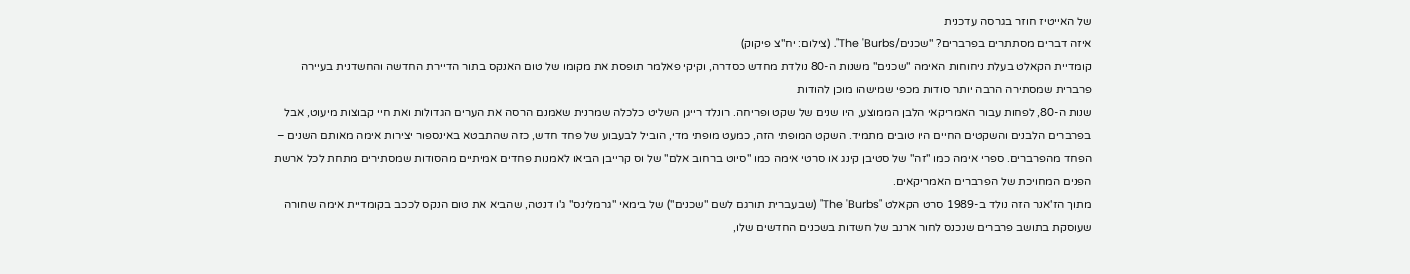של האייטיז חוזר בגרסה עדכנית
איזה דברים מסתתרים בפרברים? "שכנים/The 'Burbs". (צילום: יח"צ פיקוק)
קומדיית הקאלט בעלת ניחוחות האימה "שכנים" משנות ה-80 נולדת מחדש כסדרה, וקיקי פאלמר תופסת את מקומו של טום האנקס בתור הדיירת החדשה והחשדנית בעיירה פרברית שמסתירה הרבה יותר סודות מכפי שמישהו מוכן להודות
שנות ה-80, לפחות עבור האמריקאי הלבן הממוצע, היו שנים של שקט ופריחה. רונלד רייגן השליט כלכלה שמרנית שאמנם הרסה את הערים הגדולות ואת חיי קבוצות מיעוט, אבל בפרברים הלבנים והשקטים החיים היו טובים מתמיד. השקט המופתי הזה, כמעט מופתי מדי, הוביל לבעבוע של פחד חדש, כזה שהתבטא באינספור יצירות אימה מאותם השנים – הפחד מהפרברים. ספרי אימה כמו "זה" של סטיבן קינג או סרטי אימה כמו "סיוט ברחוב אלם" של וס קרייבן הביאו לאמנות פחדים אמיתיים מהסודות שמסתירים מתחת לכל ארשת הפנים המחויכת של הפרברים האמריקאים.
מתוך הז'אנר הזה נולד ב-1989 סרט הקאלט "The 'Burbs" (שבעברית תורגם לשם "שכנים") של בימאי "גרמלינס" ג'ו דנטה, שהביא את טום הנקס לככב בקומדיית אימה שחורה שעוסקת בתושב פרברים שנכנס לחור ארנב של חשדות בשכנים החדשים שלו,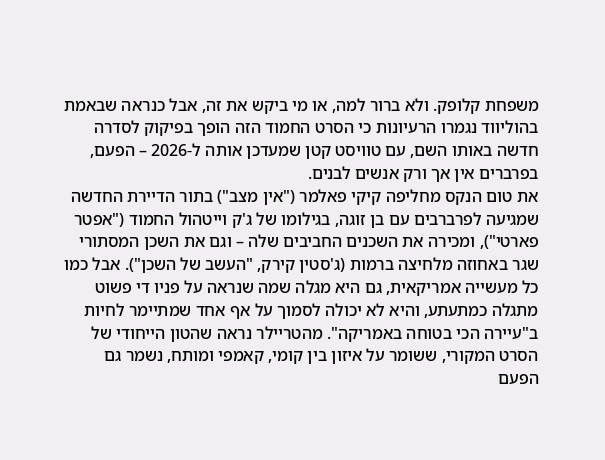משפחת קלופק. ולא ברור למה, או מי ביקש את זה, אבל כנראה שבאמת בהוליווד נגמרו הרעיונות כי הסרט החמוד הזה הופך בפיקוק לסדרה חדשה באותו השם, עם טוויסט קטן שמעדכן אותה ל-2026 – הפעם, בפרברים אין אך ורק אנשים לבנים.
את טום הנקס מחליפה קיקי פאלמר ("אין מצב") בתור הדיירת החדשה שמגיעה לפרברבים עם בן זוגה, בגילומו של ג'ק וייטהול החמוד ("אפטר פארטי"), ומכירה את השכנים החביבים שלה – וגם את השכן המסתורי שגר באחוזה מלחיצה ברמות (ג'סטין קירק, "העשב של השכן"). אבל כמו כל מעשייה אמריקאית, גם היא מגלה שמה שנראה על פניו די פשוט מתגלה כמתעתע, והיא לא יכולה לסמוך על אף אחד שמתיימר לחיות ב"עיירה הכי בטוחה באמריקה". מהטריילר נראה שהטון הייחודי של הסרט המקורי, ששומר על איזון בין קומי, קאמפי ומותח, נשמר גם הפעם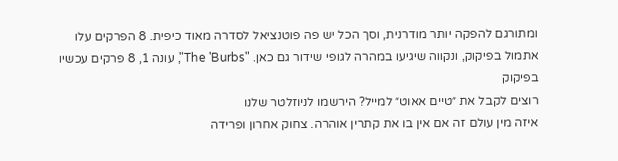ומתורגם להפקה יותר מודרנית, וסך הכל יש פה פוטנציאל לסדרה מאוד כיפית. 8 הפרקים עלו אתמול בפיקוק, ונקווה שיגיעו במהרה לגופי שידור גם כאן. "The 'Burbs", עונה 1, 8 פרקים עכשיו בפיקוק
רוצים לקבל את ״טיים אאוט״ למייל? הירשמו לניוזלטר שלנו
איזה מין עולם זה אם אין בו את קתרין אוהרה. צחוק אחרון ופרידה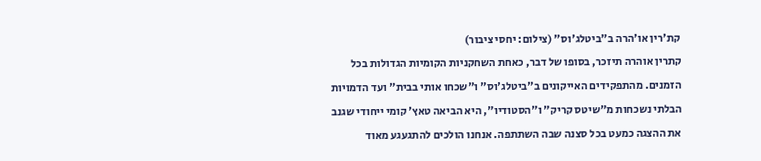קת'רין או'הרה ב"ביטלג'וס" (צילום: יחסי ציבור)
קתרין אוהרה תיזכר, בסופו של דבר, כאחת השחקניות הקומיות הגדולות בכל הזמנים. מהתפקידים האייקונים ב"ביטלג'וס" ו"שכחו אותי בבית" ועד הדמויות הבלתי נשכחות מ"שיטס קריק" ו"הסטודיו", היא הביאה טאץ' קומי ייחודי שגנב את ההצגה כמעט בכל סצנה שבה השתתפה. אנחנו הולכים להתגעגע מאוד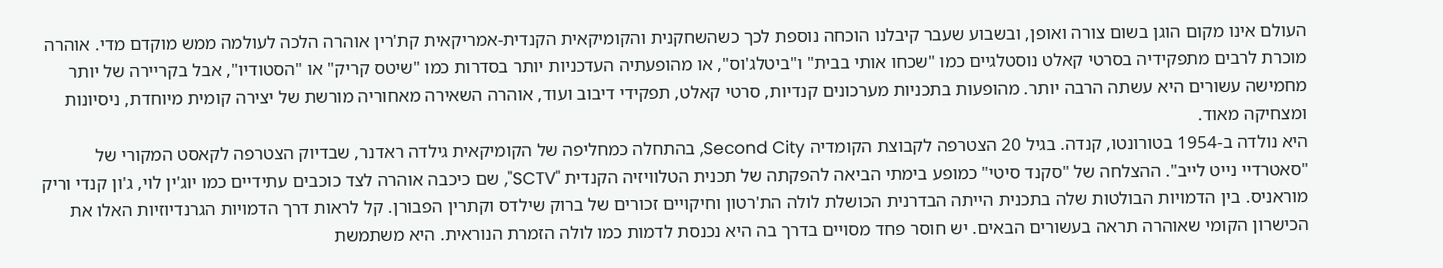העולם אינו מקום הוגן בשום צורה ואופן, ובשבוע שעבר קיבלנו הוכחה נוספת לכך כשהשחקנית והקומיקאית הקנדית-אמריקאית קת'רין אוהרה הלכה לעולמה ממש מוקדם מדי. אוהרה מוכרת לרבים מתפקידיה בסרטי קאלט נוסטלגיים כמו "שכחו אותי בבית" ו"ביטלג'וס", או מהופעתיה העדכניות יותר בסדרות כמו "שיטס קריק" או "הסטודיו", אבל בקריירה של יותר מחמישה עשורים היא עשתה הרבה יותר. מהופעות בתכניות מערכונים קנדיות, סרטי קאלט, תפקידי דיבוב ועוד, אוהרה השאירה מאחוריה מורשת של יצירה קומית מיוחדת, ניסיונות ומצחיקה מאוד.
היא נולדה ב-1954 בטורונטו, קנדה. בגיל 20 הצטרפה לקבוצת הקומדיה Second City, בהתחלה כמחליפה של הקומיקאית גילדה ראדנר, שבדיוק הצטרפה לקאסט המקורי של "סאטרדיי נייט לייב". ההצלחה של "סקנד סיטי" כמופע בימתי הביאה להפקתה של תכנית הטלוויזיה הקנדית "SCTV", שם כיכבה אוהרה לצד כוכבים עתידיים כמו יוג'ין לוי, ג'ון קנדי וריק מוראניס. בין הדמויות הבולטות שלה בתכנית הייתה הבדרנית הכושלת לולה הת'רטון וחיקויים זכורים של ברוק שילדס וקתרין הפבורן. קל לראות דרך הדמויות הגרנדיוזיות האלו את הכישרון הקומי שאוהרה תראה בעשורים הבאים. יש חוסר פחד מסויים בדרך בה היא נכנסת לדמות כמו לולה הזמרת הנוראית. היא משתמשת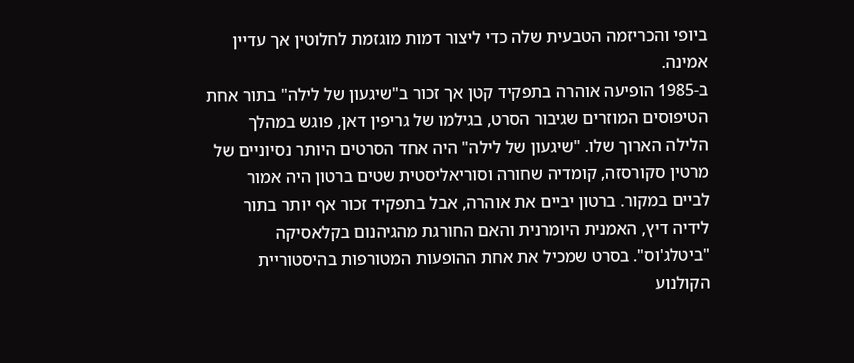ביופי והכריזמה הטבעית שלה כדי ליצור דמות מוגזמת לחלוטין אך עדיין אמינה.
ב-1985 הופיעה אוהרה בתפקיד קטן אך זכור ב"שיגעון של לילה" בתור אחת הטיפוסים המוזרים שגיבור הסרט, בגילמו של גריפין דאן, פוגש במהלך הלילה הארוך שלו. "שיגעון של לילה" היה אחד הסרטים היותר נסיוניים של מרטין סקורסזה, קומדיה שחורה וסוריאליסטית שטים ברטון היה אמור לביים במקור. ברטון יביים את אוהרה, אבל בתפקיד זכור אף יותר בתור לידיה דיץ, האמנית היומרנית והאם החורגת מהגיהנום בקלאסיקה "ביטלג'וס". בסרט שמכיל את אחת ההופעות המטורפות בהיסטוריית הקולנוע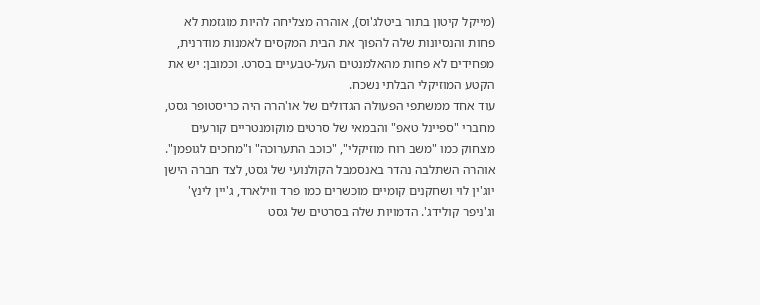(מייקל קיטון בתור ביטלג'וס), אוהרה מצליחה להיות מוגזמת לא פחות והנסיונות שלה להפוך את הבית המקסים לאמנות מודרנית, מפחידים לא פחות מהאלמנטים העל-טבעיים בסרט. וכמובן: יש את הקטע המוזיקלי הבלתי נשכח.
עוד אחד ממשתפי הפעולה הגדולים של או'הרה היה כריסטופר גסט, מחברי "ספיינל טאפ" והבמאי של סרטים מוקומנטריים קורעים מצחוק כמו "משב רוח מוזיקלי", "כוכב התערוכה" ו"מחכים לגופמן". אוהרה השתלבה נהדר באנסמבל הקולנועי של גסט, לצד חברה הישן יוג'ין לוי ושחקנים קומיים מוכשרים כמו פרד ווילארד, ג'יין לינץ' וג'ניפר קולידג'. הדמויות שלה בסרטים של גסט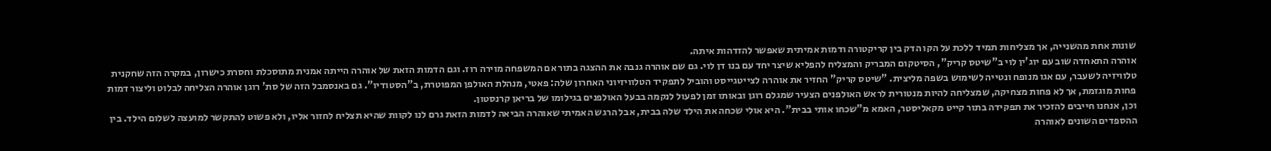שונות אחת מהשנייה, אך מצליחות תמיד ללכת על הקו הדק בין קריקטורה ודמות אמיתית שאפשר להזדהות איתה.
אוהרה התאחדה שוב עם יוג'ין לוי ב"שיטס קריק", הסיטקום המבריק והמצליח להפליא שיצר יחד עם בנו דן לוי. גם שם אוהרה גנבה את ההצגה בתור אם המשפחה מוירה רוז. וגם הדמות הזאת של אוהרה הייתה אמנית מתוסכלת וחסרת כישרון, במקרה הזה שחקנית טלוויזיה לשעבר, עם אגו מנופח ונטייה לשימוש בשפה מליצית. "שיטס קריק" החזיר את אוהרה לצייטגייסט והוביל לתפקיד הטלוויזיוני האחרון שלה: פאטי, מנהלת האולפן המפוטרת, ב"הסטודיו". גם באנסמבל הזה של סת' רוגן אוהרה הצליחה לבלוט וליצור דמות פחות מוגזמת, אך לא פחות מצחיקה, שמצליחה להיות מנטורית לראש האולפנים הצעיר שמגלם רוגן ובאותו זמן לפעול לנקמה בבעל האולפנים בגילומו של בריאן קרנסטון.
וכן, אנחנו חייבים להזכיר את תפקידה בתור קייט מקאליסטר, האמא מ"שכחו אותי בבית". היא אולי שכחה את הילד שלה בבית, אבל הרגש האמיתי שאוהרה הביאה לדמות הזאת גרם לנו לקוות שהיא תצליח לחזור אליו, ולא פשוט להתקשר למועצה לשלום הילד. בין ההספדים השונים לאוהרה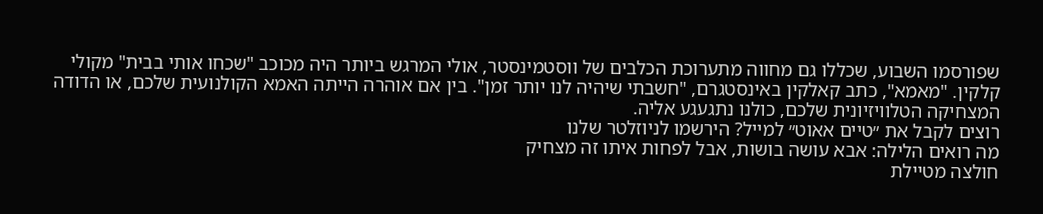שפורסמו השבוע, שכללו גם מחווה מתערוכת הכלבים של ווסטמינסטר, אולי המרגש ביותר היה מכוכב "שכחו אותי בבית" מקולי קלקין. "מאמא", כתב קאלקין באינסטגרם, "חשבתי שיהיה לנו יותר זמן". בין אם אוהרה הייתה האמא הקולנועית שלכם, או הדודה המצחיקה הטלוויזיונית שלכם, כולנו נתגעגע אליה.
רוצים לקבל את ״טיים אאוט״ למייל? הירשמו לניוזלטר שלנו
מה רואים הלילה: אבא עושה בושות, אבל לפחות איתו זה מצחיק
חולצה מטיילת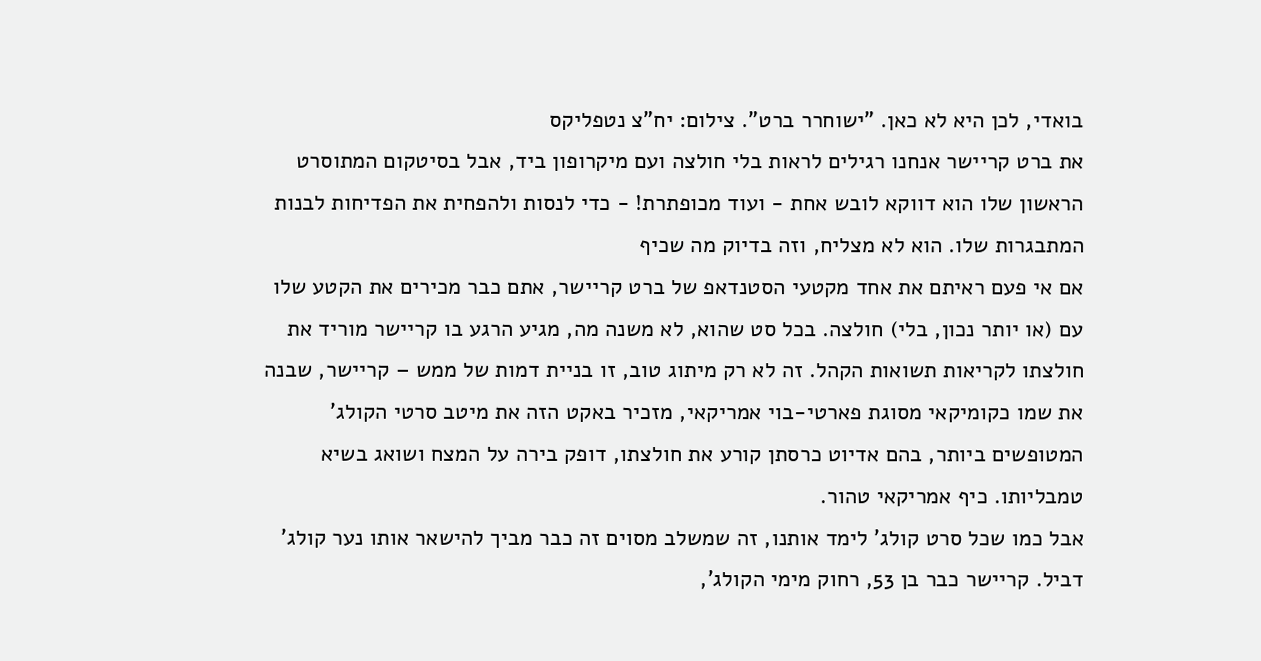בואדי, לכן היא לא כאן. "ישוחרר ברט". צילום: יח"צ נטפליקס
את ברט קריישר אנחנו רגילים לראות בלי חולצה ועם מיקרופון ביד, אבל בסיטקום המתוסרט הראשון שלו הוא דווקא לובש אחת - ועוד מכופתרת! - כדי לנסות ולהפחית את הפדיחות לבנות המתבגרות שלו. הוא לא מצליח, וזה בדיוק מה שכיף
אם אי פעם ראיתם את אחד מקטעי הסטנדאפ של ברט קריישר, אתם כבר מכירים את הקטע שלו עם (או יותר נכון, בלי) חולצה. בכל סט שהוא, לא משנה מה, מגיע הרגע בו קריישר מוריד את חולצתו לקריאות תשואות הקהל. זה לא רק מיתוג טוב, זו בניית דמות של ממש – קריישר, שבנה את שמו כקומיקאי מסוגת פארטי-בוי אמריקאי, מזכיר באקט הזה את מיטב סרטי הקולג' המטופשים ביותר, בהם אדיוט כרסתן קורע את חולצתו, דופק בירה על המצח ושואג בשיא טמבליותו. כיף אמריקאי טהור.
אבל כמו שכל סרט קולג' לימד אותנו, זה שמשלב מסוים זה כבר מביך להישאר אותו נער קולג' דביל. קריישר כבר בן 53, רחוק מימי הקולג',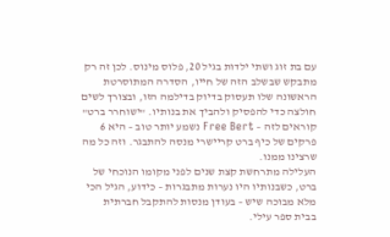עם בת זוג ושתי ילדות בגיל 20, פלוס מינוס. לכן זה רק מתבקש שבשלב הזה של חייו, הסדרה המתוסרטת הראשונה שלו תעסוק בדיוק בדילמה הזו, ובצורך לשים חולצה כדי להפסיק ולהביך את בנותיו. "ישוחרר ברט" קוראים לזה – Free Bert נשמע יותר טוב – היא 6 פרקים של כיף ברט קריישרי מנסה להתבגר. וזה כל מה שרצינו ממנו.
העלילה מתרחשת קצת שנים לפני מקומו הנוכחי של ברט, כשבנותיו היו נערות מתבגרות – כידוע, הגיל הכי מלא מבוכה שיש – בעודן מנסות להתקבל חברתית בבית ספר עילי.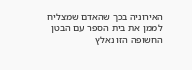האירוניה בכך שהאדם שמצליח לממן את בית הספר עם הבטן החשופה הזו נאלץ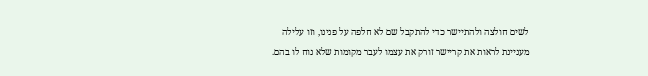לשים חולצה ולהתיישר כדי להתקבל שם לא חלפה על פנינו, וזו עלילה מעניינת לראות את קריישר זורק את עצמו לעבר מקומות שלא נוח לו בהם.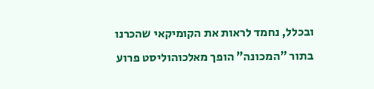ובכלל, נחמד לראות את הקומיקאי שהכרנו בתור "המכונה" הופך מאלכוהוליסט פרוע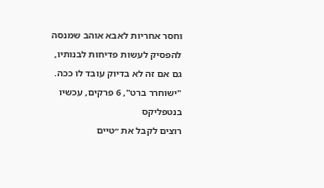וחסר אחריות לאבא אוהב שמנסה להפסיק לעשות פדיחות לבנותיו, גם אם זה לא בדיוק עובד לו ככה. "ישוחרר ברט", 6 פרקים, עכשיו בנטפליקס
רוצים לקבל את ״טיים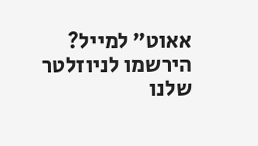אאוט״ למייל? הירשמו לניוזלטר שלנו